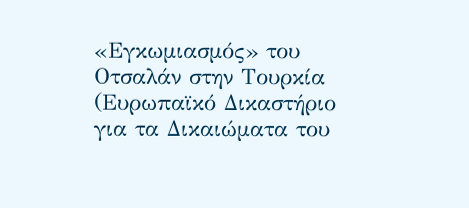«Εγκωμιασμός» του Οτσαλάν στην Τουρκία
(Ευρωπαϊκό Δικαστήριο για τα Δικαιώματα του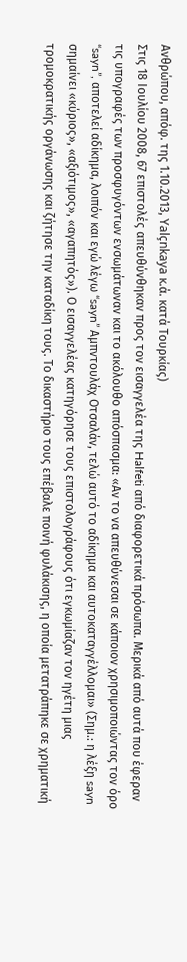Ανθρώπου, απόφ. της 1.10.2013, Yalçnkaya κ.ά. κατά Τουρκίας)
Στις 18 Ιουλίου 2008, 67 επιστολές απευθύνθηκαν προς τον εισαγγελέα της Halfeti από διαφορετικά πρόσωπα. Μερικά από αυτά που έφεραν τις υπογραφές των προσφυγόντων ενσωμάτωναν και το ακόλουθο απόσπασμα: «Αν το να απευθύνεσαι σε κάποιον χρησιμοποιώντας τον όρο “sayn”, αποτελεί αδίκημα, λοιπόν και εγώ λέγω “sayn” Αμπντουλάχ Οτσαλάν, τελώ αυτό το αδίκημα και αυτοκαταγγέλλομαι» (Σημ.: η λέξη sayn σημαίνει «κύριος», «αξιότιμος», «αγαπητός»). Ο εισαγγελέας κατηγόρησε τους επιστολογράφους ότι εγκωμίαζαν τον ηγέτη μιας τρομοκρατικής οργάνωσης και ζήτησε την καταδίκη τους. Το δικαστήριο τους επέβαλε ποινή φυλάκισης, η οποία μετατράπηκε σε χρηματική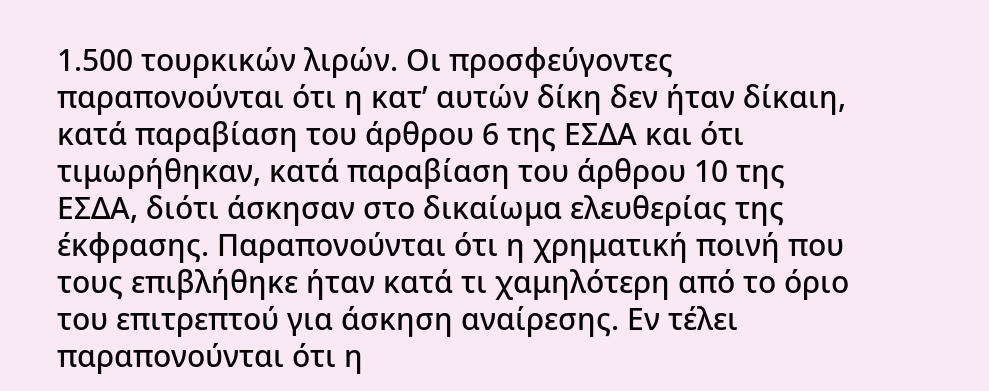1.500 τουρκικών λιρών. Οι προσφεύγοντες παραπονούνται ότι η κατ’ αυτών δίκη δεν ήταν δίκαιη, κατά παραβίαση του άρθρου 6 της ΕΣΔΑ και ότι τιμωρήθηκαν, κατά παραβίαση του άρθρου 10 της ΕΣΔΑ, διότι άσκησαν στο δικαίωμα ελευθερίας της έκφρασης. Παραπονούνται ότι η χρηματική ποινή που τους επιβλήθηκε ήταν κατά τι χαμηλότερη από το όριο του επιτρεπτού για άσκηση αναίρεσης. Εν τέλει παραπονούνται ότι η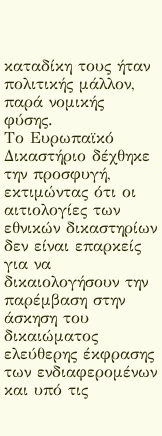καταδίκη τους ήταν πολιτικής μάλλον, παρά νομικής φύσης.
Το Ευρωπαϊκό Δικαστήριο δέχθηκε την προσφυγή, εκτιμώντας ότι οι αιτιολογίες των εθνικών δικαστηρίων δεν είναι επαρκείς για να δικαιολογήσουν την παρέμβαση στην άσκηση του δικαιώματος ελεύθερης έκφρασης των ενδιαφερομένων και υπό τις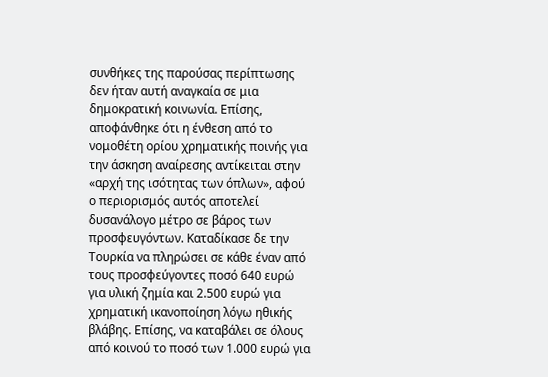συνθήκες της παρούσας περίπτωσης δεν ήταν αυτή αναγκαία σε μια δημοκρατική κοινωνία. Επίσης, αποφάνθηκε ότι η ένθεση από το νομοθέτη ορίου χρηματικής ποινής για την άσκηση αναίρεσης αντίκειται στην «αρχή της ισότητας των όπλων», αφού ο περιορισμός αυτός αποτελεί δυσανάλογο μέτρο σε βάρος των προσφευγόντων. Καταδίκασε δε την Τουρκία να πληρώσει σε κάθε έναν από τους προσφεύγοντες ποσό 640 ευρώ για υλική ζημία και 2.500 ευρώ για χρηματική ικανοποίηση λόγω ηθικής βλάβης. Επίσης, να καταβάλει σε όλους από κοινού το ποσό των 1.000 ευρώ για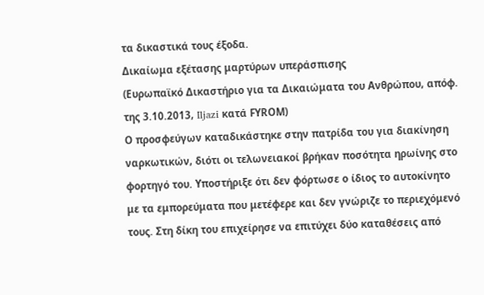τα δικαστικά τους έξοδα.
Δικαίωμα εξέτασης μαρτύρων υπεράσπισης
(Ευρωπαϊκό Δικαστήριο για τα Δικαιώματα του Ανθρώπου, απόφ. της 3.10.2013, Iljazi κατά FΥRΟΜ)
Ο προσφεύγων καταδικάστηκε στην πατρίδα του για διακίνηση ναρκωτικών, διότι οι τελωνειακοί βρήκαν ποσότητα ηρωίνης στο φορτηγό του. Υποστήριξε ότι δεν φόρτωσε ο ίδιος το αυτοκίνητο με τα εμπορεύματα που μετέφερε και δεν γνώριζε το περιεχόμενό τους. Στη δίκη του επιχείρησε να επιτύχει δύο καταθέσεις από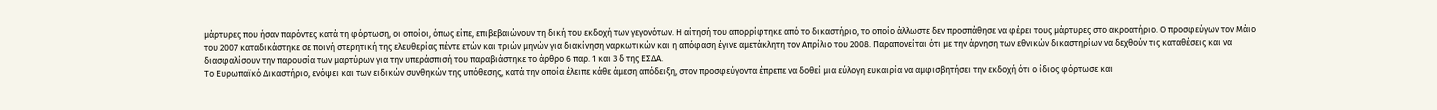μάρτυρες που ήσαν παρόντες κατά τη φόρτωση, οι οποίοι, όπως είπε, επιβεβαιώνουν τη δική του εκδοχή των γεγονότων. Η αίτησή του απορρίφτηκε από το δικαστήριο, το οποίο άλλωστε δεν προσπάθησε να φέρει τους μάρτυρες στο ακροατήριο. Ο προσφεύγων τον Μάιο του 2007 καταδικάστηκε σε ποινή στερητική της ελευθερίας πέντε ετών και τριών μηνών για διακίνηση ναρκωτικών και η απόφαση έγινε αμετάκλητη τον Απρίλιο του 2008. Παραπονείται ότι με την άρνηση των εθνικών δικαστηρίων να δεχθούν τις καταθέσεις και να διασφαλίσουν την παρουσία των μαρτύρων για την υπεράσπισή του παραβιάστηκε το άρθρο 6 παρ. 1 και 3 δ της ΕΣΔΑ.
Το Ευρωπαϊκό Δικαστήριο, ενόψει και των ειδικών συνθηκών της υπόθεσης, κατά την οποία έλειπε κάθε άμεση απόδειξη, στον προσφεύγοντα έπρεπε να δοθεί μια εύλογη ευκαιρία να αμφισβητήσει την εκδοχή ότι ο ίδιος φόρτωσε και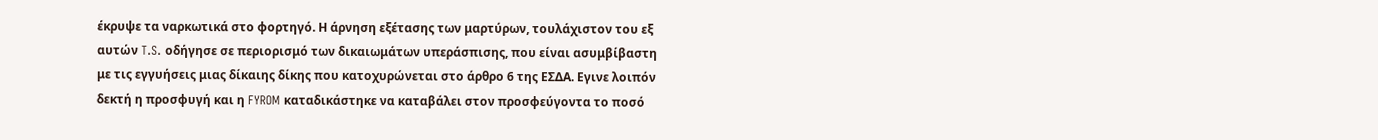έκρυψε τα ναρκωτικά στο φορτηγό. Η άρνηση εξέτασης των μαρτύρων, τουλάχιστον του εξ αυτών T.S. οδήγησε σε περιορισμό των δικαιωμάτων υπεράσπισης, που είναι ασυμβίβαστη με τις εγγυήσεις μιας δίκαιης δίκης που κατοχυρώνεται στο άρθρο 6 της ΕΣΔΑ. Εγινε λοιπόν δεκτή η προσφυγή και η FYROM καταδικάστηκε να καταβάλει στον προσφεύγοντα το ποσό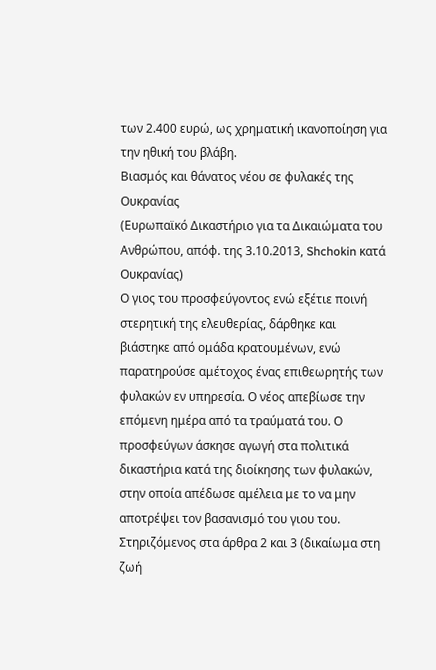των 2.400 ευρώ, ως χρηματική ικανοποίηση για την ηθική του βλάβη.
Βιασμός και θάνατος νέου σε φυλακές της Ουκρανίας
(Ευρωπαϊκό Δικαστήριο για τα Δικαιώματα του Ανθρώπου, απόφ. της 3.10.2013, Shchokin κατά Ουκρανίας)
Ο γιος του προσφεύγοντος ενώ εξέτιε ποινή στερητική της ελευθερίας, δάρθηκε και βιάστηκε από ομάδα κρατουμένων, ενώ παρατηρούσε αμέτοχος ένας επιθεωρητής των φυλακών εν υπηρεσία. Ο νέος απεβίωσε την επόμενη ημέρα από τα τραύματά του. Ο προσφεύγων άσκησε αγωγή στα πολιτικά δικαστήρια κατά της διοίκησης των φυλακών, στην οποία απέδωσε αμέλεια με το να μην αποτρέψει τον βασανισμό του γιου του. Στηριζόμενος στα άρθρα 2 και 3 (δικαίωμα στη ζωή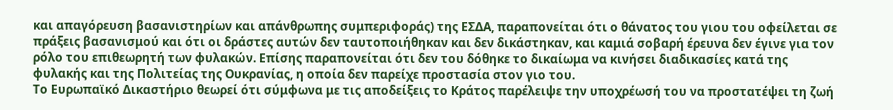και απαγόρευση βασανιστηρίων και απάνθρωπης συμπεριφοράς) της ΕΣΔΑ, παραπονείται ότι ο θάνατος του γιου του οφείλεται σε πράξεις βασανισμού και ότι οι δράστες αυτών δεν ταυτοποιήθηκαν και δεν δικάστηκαν, και καμιά σοβαρή έρευνα δεν έγινε για τον ρόλο του επιθεωρητή των φυλακών. Επίσης παραπονείται ότι δεν του δόθηκε το δικαίωμα να κινήσει διαδικασίες κατά της φυλακής και της Πολιτείας της Ουκρανίας, η οποία δεν παρείχε προστασία στον γιο του.
Το Ευρωπαϊκό Δικαστήριο θεωρεί ότι σύμφωνα με τις αποδείξεις το Κράτος παρέλειψε την υποχρέωσή του να προστατέψει τη ζωή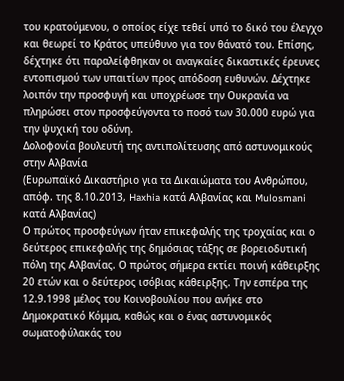του κρατούμενου, ο οποίος είχε τεθεί υπό το δικό του έλεγχο και θεωρεί το Κράτος υπεύθυνο για τον θάνατό του. Επίσης, δέχτηκε ότι παραλείφθηκαν οι αναγκαίες δικαστικές έρευνες εντοπισμού των υπαιτίων προς απόδοση ευθυνών. Δέχτηκε λοιπόν την προσφυγή και υποχρέωσε την Ουκρανία να πληρώσει στον προσφεύγοντα το ποσό των 30.000 ευρώ για την ψυχική του οδύνη.
Δολοφονία βουλευτή της αντιπολίτευσης από αστυνομικούς στην Αλβανία
(Ευρωπαϊκό Δικαστήριο για τα Δικαιώματα του Ανθρώπου, απόφ. της 8.10.2013, Haxhia κατά Αλβανίας και Mulosmani κατά Αλβανίας)
Ο πρώτος προσφεύγων ήταν επικεφαλής της τροχαίας και ο δεύτερος επικεφαλής της δημόσιας τάξης σε βορειοδυτική πόλη της Αλβανίας. Ο πρώτος σήμερα εκτίει ποινή κάθειρξης 20 ετών και ο δεύτερος ισόβιας κάθειρξης. Την εσπέρα της 12.9.1998 μέλος του Κοινοβουλίου που ανήκε στο Δημοκρατικό Κόμμα, καθώς και ο ένας αστυνομικός σωματοφύλακάς του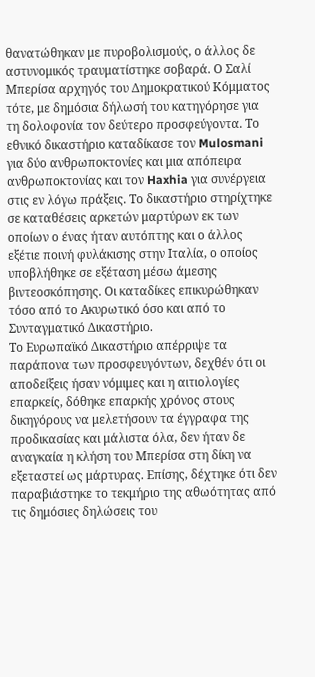θανατώθηκαν με πυροβολισμούς, ο άλλος δε αστυνομικός τραυματίστηκε σοβαρά. Ο Σαλί Μπερίσα αρχηγός του Δημοκρατικού Κόμματος τότε, με δημόσια δήλωσή του κατηγόρησε για τη δολοφονία τον δεύτερο προσφεύγοντα. Το εθνικό δικαστήριο καταδίκασε τον Mulosmani για δύο ανθρωποκτονίες και μια απόπειρα ανθρωποκτονίας και τον Haxhia για συνέργεια στις εν λόγω πράξεις. Το δικαστήριο στηρίχτηκε σε καταθέσεις αρκετών μαρτύρων εκ των οποίων ο ένας ήταν αυτόπτης και ο άλλος εξέτιε ποινή φυλάκισης στην Ιταλία, ο οποίος υποβλήθηκε σε εξέταση μέσω άμεσης βιντεοσκόπησης. Οι καταδίκες επικυρώθηκαν τόσο από το Ακυρωτικό όσο και από το Συνταγματικό Δικαστήριο.
Το Ευρωπαϊκό Δικαστήριο απέρριψε τα παράπονα των προσφευγόντων, δεχθέν ότι οι αποδείξεις ήσαν νόμιμες και η αιτιολογίες επαρκείς, δόθηκε επαρκής χρόνος στους δικηγόρους να μελετήσουν τα έγγραφα της προδικασίας και μάλιστα όλα, δεν ήταν δε αναγκαία η κλήση του Μπερίσα στη δίκη να εξεταστεί ως μάρτυρας. Επίσης, δέχτηκε ότι δεν παραβιάστηκε το τεκμήριο της αθωότητας από τις δημόσιες δηλώσεις του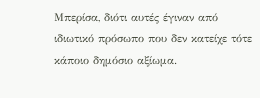Μπερίσα, διότι αυτές έγιναν από ιδιωτικό πρόσωπο που δεν κατείχε τότε κάποιο δημόσιο αξίωμα.